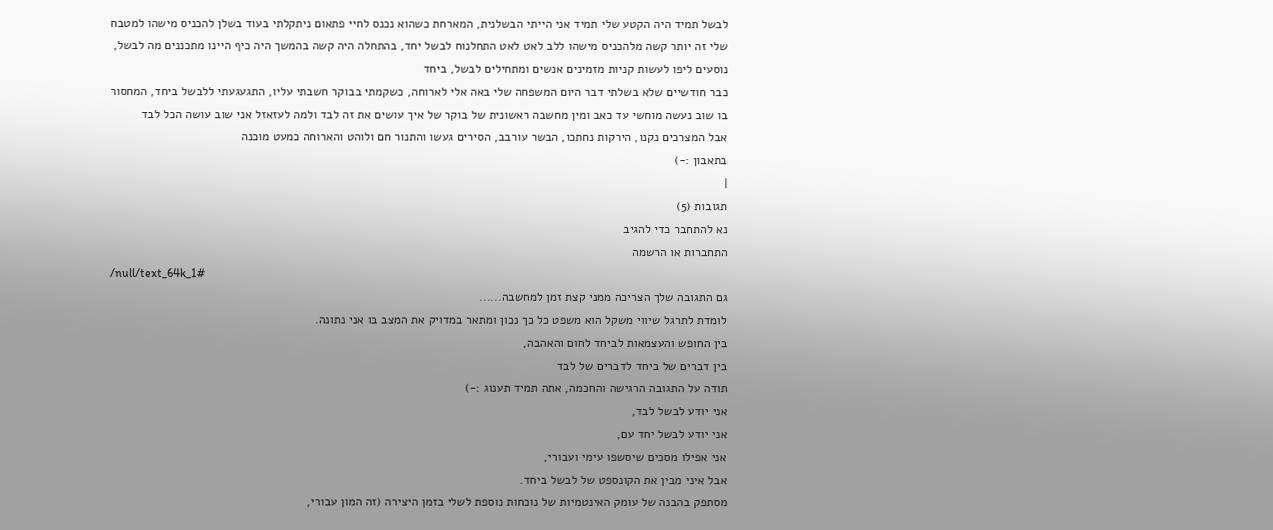לבשל תמיד היה הקטע שלי תמיד אני הייתי הבשלנית, המארחת כשהוא נכנס לחיי פתאום ניתקלתי בעוד בשלן להכניס מישהו למטבח שלי זה יותר קשה מלהכניס מישהו ללב לאט לאט התחלנוח לבשל יחד, בהתחלה היה קשה בהמשך היה כיף היינו מתכננים מה לבשל, נוסעים ליפו לעשות קניות מזמינים אנשים ומתחילים לבשל, ביחד
כבר חודשיים שלא בשלתי דבר היום המשפחה שלי באה אלי לארוחה, כשקמתי בבוקר חשבתי עליו, התגעגעתי ללבשל ביחד, המחסור בו שוב נעשה מוחשי עד כאב ומין מחשבה ראשונית של בוקר של איך עושים את זה לבד ולמה לעזאזל אני שוב עושה הכל לבד
אבל המצרכים נקנו, הירקות נחתכו, הבשר עורבב, הסירים געשו והתנור חם ולוהט והארוחה כמעט מוכנה
בתאבון :-)
|
תגובות (5)
נא להתחבר כדי להגיב
התחברות או הרשמה
/null/text_64k_1#
גם התגובה שלך הצריכה ממני קצת זמן למחשבה......
לומדת לתרגל שיווי משקל הוא משפט כל כך נכון ומתאר במדויק את המצב בו אני נתונה.
בין החופש והעצמאות לביחד לחום והאהבה,
בין דברים של ביחד לדברים של לבד
תודה על התגובה הרגישה והחכמה, אתה תמיד תענוג :-)
אני יודע לבשל לבד,
אני יודע לבשל יחד עם,
אני אפילו מסכים שיסשפו עימי ועבורי,
אבל איני מבין את הקונספט של לבשל ביחד.
מסתפק בהבנה של עומק האינטמיות של נוכחות נוספת לשלי בזמן היצירה (זה המון עבורי,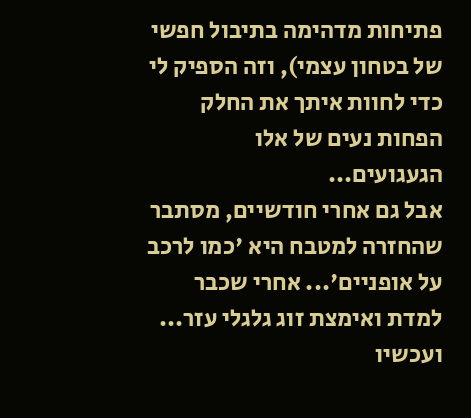פתיחות מדהימה בתיבול חפשי של בטחון עצמי), וזה הספיק לי כדי לחוות איתך את החלק הפחות נעים של אלו הגעגועים...
אבל גם אחרי חודשיים, מסתבר שהחזרה למטבח היא 'כמו לרכב על אופניים'... אחרי שכבר למדת ואימצת זוג גלגלי עזר... ועכשיו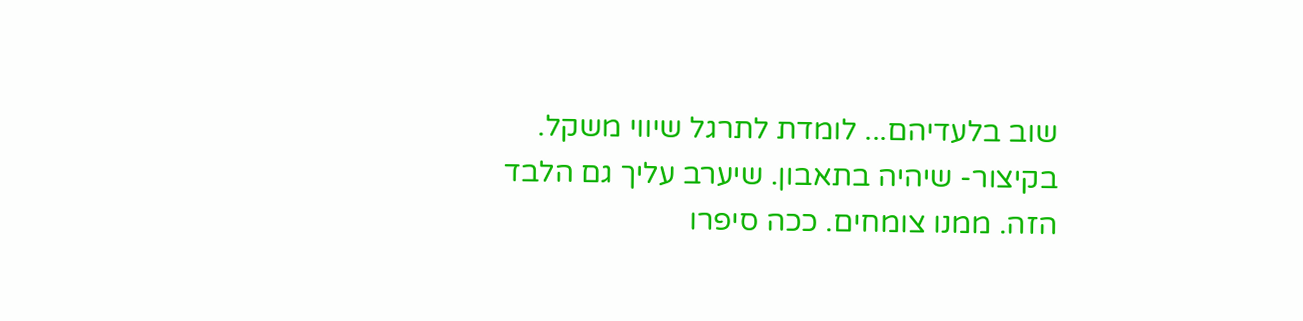שוב בלעדיהם... לומדת לתרגל שיווי משקל.
בקיצור- שיהיה בתאבון. שיערב עליך גם הלבד הזה. ממנו צומחים. ככה סיפרו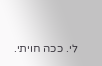לי. ככה חויתי.